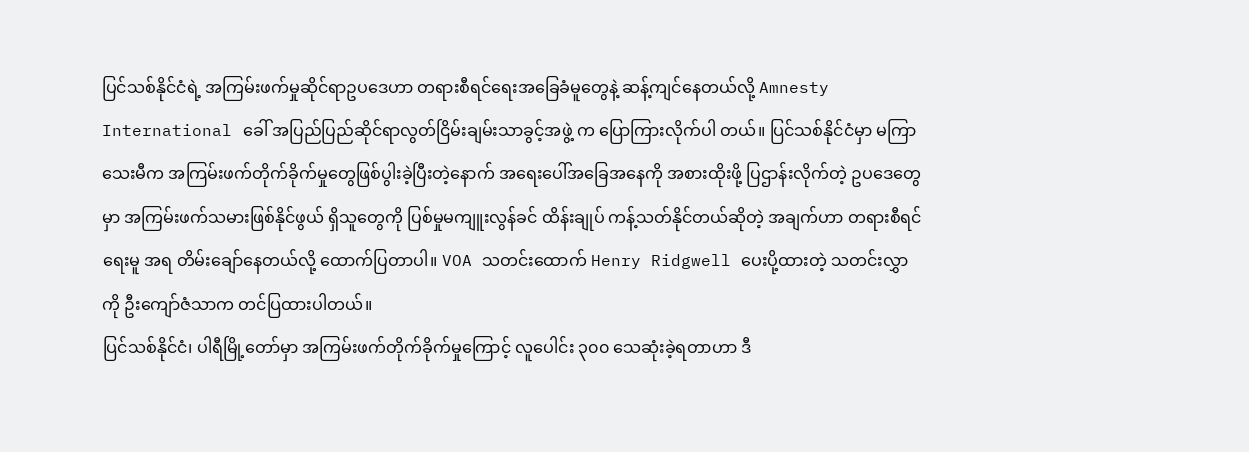ပြင်သစ်နိုင်ငံရဲ့ အကြမ်းဖက်မှုဆိုင်ရာဥပဒေဟာ တရားစီရင်ရေးအခြေခံမူတွေနဲ့ ဆန့်ကျင်နေတယ်လို့ Amnesty International ခေါ် အပြည်ပြည်ဆိုင်ရာလွတ်ငြိမ်းချမ်းသာခွင့်အဖွဲ့ က ပြောကြားလိုက်ပါ တယ်။ ပြင်သစ်နိုင်ငံမှာ မကြာသေးမီက အကြမ်းဖက်တိုက်ခိုက်မှုတွေဖြစ်ပွါးခဲ့ပြီးတဲ့နောက် အရေးပေါ်အခြေအနေကို အစားထိုးဖို့ ပြဌာန်းလိုက်တဲ့ ဥပဒေတွေမှာ အကြမ်းဖက်သမားဖြစ်နိုင်ဖွယ် ရှိသူတွေကို ပြစ်မှုမကျူးလွန်ခင် ထိန်းချုပ် ကန့်သတ်နိုင်တယ်ဆိုတဲ့ အချက်ဟာ တရားစီရင်ရေးမူ အရ တိမ်းချော်နေတယ်လို့ ထောက်ပြတာပါ။ VOA သတင်းထောက် Henry Ridgwell ပေးပို့ထားတဲ့ သတင်းလွှာကို ဦးကျော်ဇံသာက တင်ပြထားပါတယ်။
ပြင်သစ်နိုင်ငံ၊ ပါရီမြို့တော်မှာ အကြမ်းဖက်တိုက်ခိုက်မှုကြောင့် လူပေါင်း ၃၀၀ သေဆုံးခဲ့ရတာဟာ ဒီ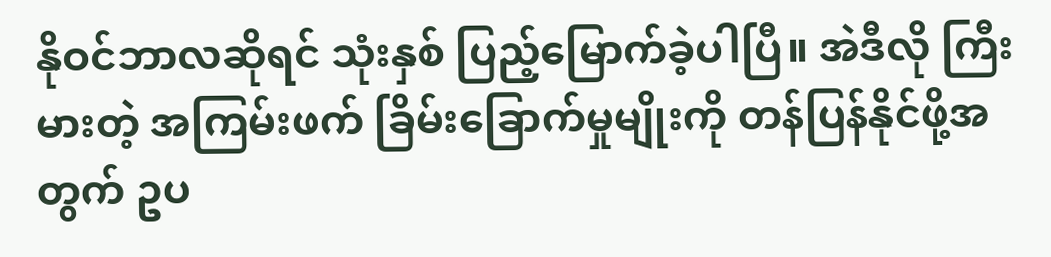နိုဝင်ဘာလဆိုရင် သုံးနှစ် ပြည့်မြောက်ခဲ့ပါပြီ။ အဲဒီလို ကြီးမားတဲ့ အကြမ်းဖက် ခြိမ်းခြောက်မှုမျိုးကို တန်ပြန်နိုင်ဖို့အတွက် ဥပ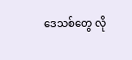ဒေသစ်တွေ လို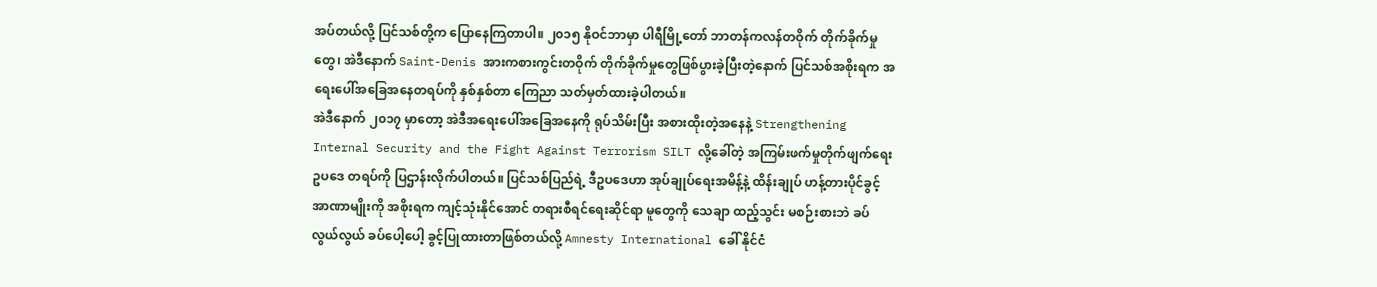အပ်တယ်လို့ ပြင်သစ်တို့က ပြောနေကြတာပါ။ ၂၀၁၅ နိုဝင်ဘာမှာ ပါရီမြို့တော် ဘာတန်ကလန်တဝိုက် တိုက်ခိုက်မှုတွေ၊ အဲဒီနောက် Saint-Denis အားကစားကွင်းတဝိုက် တိုက်ခိုက်မှုတွေဖြစ်ပွားခဲ့ပြီးတဲ့နောက် ပြင်သစ်အစိုးရက အရေးပေါ်အခြေအနေတရပ်ကို နှစ်နှစ်တာ ကြေညာ သတ်မှတ်ထားခဲ့ပါတယ်။
အဲဒီနောက် ၂၀၁၇ မှာတော့ အဲဒီအရေးပေါ်အခြေအနေကို ရုပ်သိမ်းပြီး အစားထိုးတဲ့အနေနဲ့ Strengthening Internal Security and the Fight Against Terrorism SILT လို့ခေါ်တဲ့ အကြမ်းဖက်မှုတိုက်ဖျက်ရေးဥပဒေ တရပ်ကို ပြဌာန်းလိုက်ပါတယ်။ ပြင်သစ်ပြည်ရဲ့ ဒီဥပဒေဟာ အုပ်ချုပ်ရေးအမိန့်နဲ့ ထိန်းချုပ် ဟန့်တားပိုင်ခွင့် အာဏာမျိုးကို အစိုးရက ကျင့်သုံးနိုင်အောင် တရားစီရင်ရေးဆိုင်ရာ မူတွေကို သေချာ ထည့်သွင်း မစဉ်းစားဘဲ ခပ်လွယ်လွယ် ခပ်ပေါ့ပေါ့ ခွင့်ပြုထားတာဖြစ်တယ်လို့ Amnesty International ခေါ် နိုင်ငံ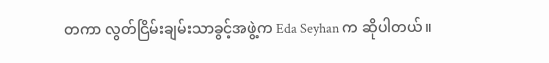တကာ လွတ်ငြိမ်းချမ်းသာခွင့်အဖွဲ့က Eda Seyhan က ဆိုပါတယ်။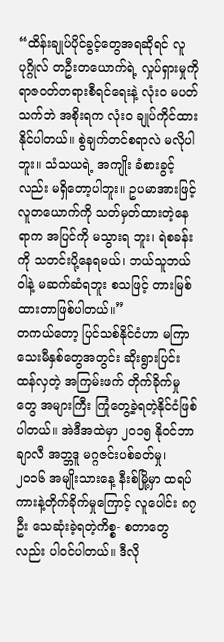“ထိန်းချုပ်ပိုင်ခွင့်တွေအရဆိုရင် လူပုဂ္ဂိုလ် တဦးတယောက်ရဲ့ လှုပ်ရှားမှုကို ရာဇဝတ်တရားစီရင်ရေးနဲ့ လုံး၀ မပတ်သက်ဘဲ အစိုးရက လုံး၀ ချုပ်ကိုင်ထားနိုင်ပါတယ်။ စွဲချက်တင်စရာလဲ မလိုပါဘူး။ သံသယရဲ့ အကျိုး ခံစားခွင့်လည်း မရှိတော့ပါဘူး။ ဥပမာအားဖြင့် လူတယောက်ကို သတ်မှတ်ထားတဲ့နေရာက အပြင်ကို မသွားရ ဘူး၊ ရဲစခန်းကို သတင်းပို့နေရမယ်၊ ဘယ်သူဘယ်ဝါနဲ့ မဆက်ဆံရဘူး စသဖြင့် တားမြစ်ထားတာဖြစ်ပါတယ်။”
တကယ်တော့ ပြင်သစ်နိုင်ငံဟာ မကြာသေးမီနှစ်တွေအတွင်း ဆိုးရွားပြင်းထန်လှတဲ့ အကြမ်းဖက် တိုက်ခိုက်မှု တွေ အများကြီး ကြုံတွေ့ခဲ့ရတဲ့နိုင်ငံဖြစ်ပါတယ်။ အဲဒီအထဲမှာ ၂၀၁၅ နိုဝင်ဘာ ချာလီ အဘ္ဘဒူ မဂ္ဂဇင်းပစ်ခတ်မှု၊ ၂၀၁၆ အမျိုးသားနေ့ နီးစ်မြို့မှာ ထရပ်ကားနဲ့တိုက်ခိုက်မှုကြောင့် လူပေါင်း ၈၇ ဦး သေဆုံးခဲ့ရတဲ့ကိစ္စ- စတာတွေလည်း ပါဝင်ပါတယ်။ ဒီလို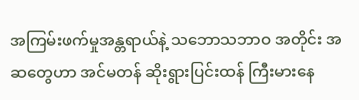အကြမ်းဖက်မှုအန္တရာယ်နဲ့ သဘောသဘာဝ အတိုင်း အဆတွေဟာ အင်မတန် ဆိုးရွားပြင်းထန် ကြီးမားနေ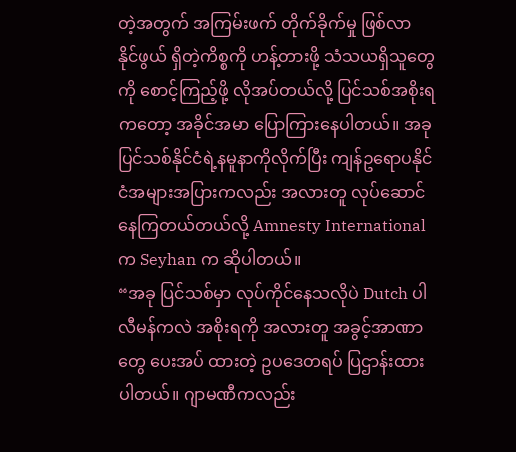တဲ့အတွက် အကြမ်းဖက် တိုက်ခိုက်မှု ဖြစ်လာ နိုင်ဖွယ် ရှိတဲ့ကိစ္စကို ဟန့်တားဖို့ သံသယရှိသူတွေကို စောင့်ကြည့်ဖို့ လိုအပ်တယ်လို့ ပြင်သစ်အစိုးရကတော့ အခိုင်အမာ ပြောကြားနေပါတယ်။ အခု ပြင်သစ်နိုင်ငံရဲ့နမူနာကိုလိုက်ပြီး ကျန်ဥရောပနိုင်ငံအများအပြားကလည်း အလားတူ လုပ်ဆောင်နေကြတယ်တယ်လို့ Amnesty International က Seyhan က ဆိုပါတယ်။
“အခု ပြင်သစ်မှာ လုပ်ကိုင်နေသလိုပဲ Dutch ပါလီမန်ကလဲ အစိုးရကို အလားတူ အခွင့်အာဏာတွေ ပေးအပ် ထားတဲ့ ဥပဒေတရပ် ပြဌာန်းထားပါတယ်။ ဂျာမဏီကလည်း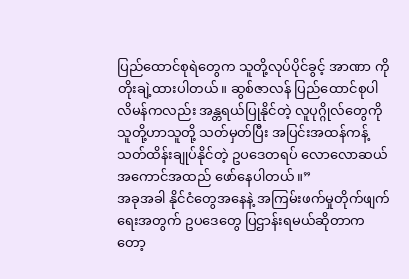ပြည်ထောင်စုရဲတွေက သူတို့လုပ်ပိုင်ခွင့် အာဏာ ကို တိုးချဲ့ထားပါတယ်။ ဆွစ်ဇာလန် ပြည်ထောင်စုပါလိမန်ကလည်း အန္တရယ်ပြုနိုင်တဲ့ လူပုဂ္ဂိုလ်တွေကို သူတို့ဟာသူတို့ သတ်မှတ်ပြီး အပြင်းအထန်ကန့်သတ်ထိန်းချုပ်နိုင်တဲ့ ဥပဒေတရပ် လောလောဆယ် အကောင်အထည် ဖော်နေပါတယ်။”
အခုအခါ နိုင်ငံတွေအနေနဲ့ အကြမ်းဖက်မှုတိုက်ဖျက်ရေးအတွက် ဥပဒေတွေ ပြဌာန်းရမယ်ဆိုတာကတော့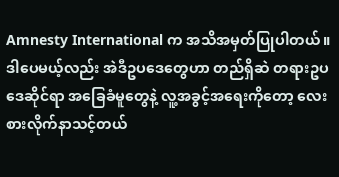Amnesty International က အသိအမှတ်ပြုပါတယ်။ ဒါပေမယ့်လည်း အဲဒီဥပဒေတွေဟာ တည်ရှိဆဲ တရားဥပဒေဆိုင်ရာ အခြေခံမူတွေနဲ့ လူ့အခွင့်အရေးကိုတော့ လေးစားလိုက်နာသင့်တယ်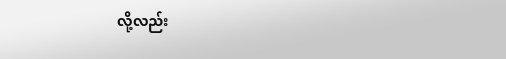လို့လည်း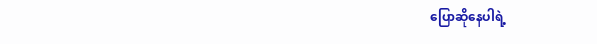ပြောဆိုနေပါရဲ့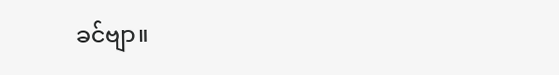ခင်ဗျာ။